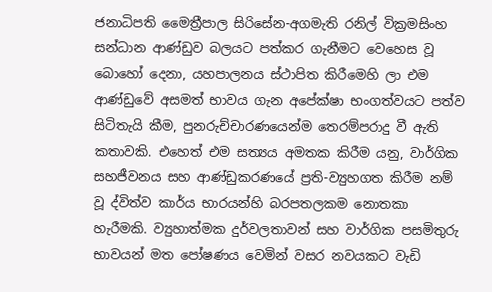ජනාධිපති මෛත්‍රීපාල සිරිසේන-අගමැති රනිල් වික්‍රමසිංහ සන්ධාන ආණ්ඩුව බලයට පත්කර ගැනීමට වෙහෙස වූ බොහෝ දෙනා, යහපාලනය ස්ථාපිත කිරීමෙහි ලා එම ආණ්ඩුවේ අසමත් භාවය ගැන අපේක්ෂා භංගත්වයට පත්ව සිටිතැයි කීම, පුනරුච්චාරණයෙන්ම තෙරම්පරාදු වී ඇති කතාවකි. එහෙත් එම සත්‍යය අමතක කිරීම යනු, වාර්ගික සහජීවනය සහ ආණ්ඩුකරණයේ ප්‍රති-ව්‍යුහගත කිරීම නම් වූ ද්විත්ව කාර්ය භාරයන්හි බරපතලකම නොතකා හැරීමකි. ව්‍යුහාත්මක දුර්වලතාවන් සහ වාර්ගික පසමිතුරු භාවයන් මත පෝෂණය වෙමින් වසර නවයකට වැඩි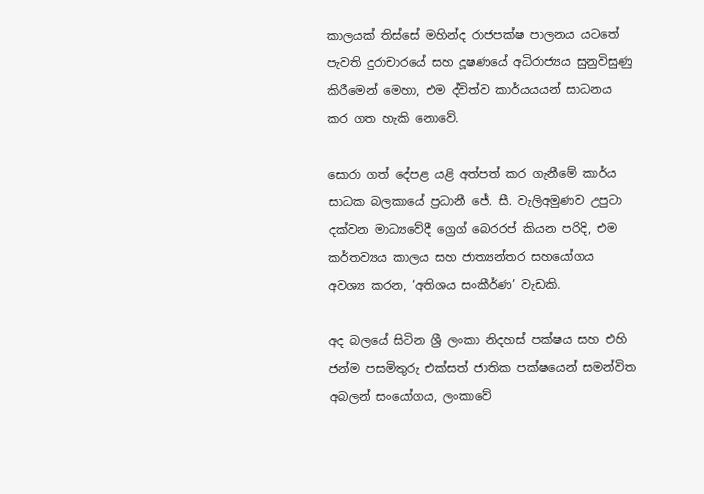කාලයක් තිස්සේ මහින්ද රාජපක්ෂ පාලනය යටතේ පැවති දුරාචාරයේ සහ දූෂණයේ අධිරාජ්‍යය සුනුවිසුණු කිරීමෙන් මෙහා, එම ද්විත්ව කාර්යයයන් සාධනය කර ගත හැකි නොවේ.

සොරා ගත් දේපළ යළි අත්පත් කර ගැනීමේ කාර්ය සාධක බලකායේ ප්‍රධානී ජේ. සී. වැලිඅමුණව උපුටා දක්වන මාධ්‍යවේදී ග්‍රෙග් බෙරරප් කියන පරිදි, එම කර්තව්‍යය කාලය සහ ජාත්‍යන්තර සහයෝගය අවශ්‍ය කරන, ‘අතිශය සංකීර්ණ’ වැඩකි.

අද බලයේ සිටින ශ්‍රී ලංකා නිදහස් පක්ෂය සහ එහි ජන්ම පසමිතුරු එක්සත් ජාතික පක්ෂයෙන් සමන්විත අබලන් සංයෝගය, ලංකාවේ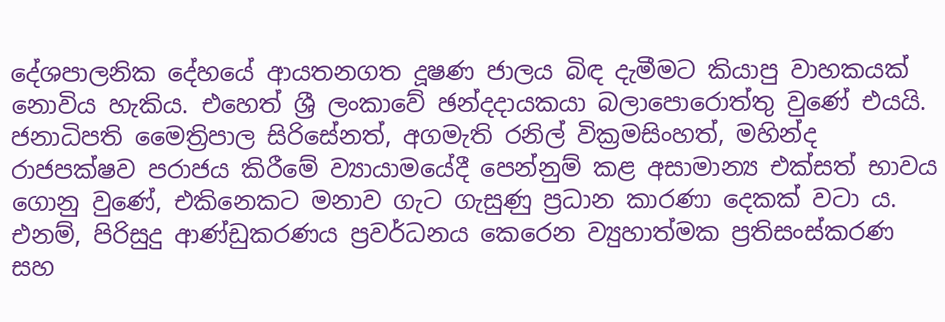දේශපාලනික දේහයේ ආයතනගත දූෂණ ජාලය බිඳ දැමීමට කියාපු වාහකයක් නොවිය හැකිය. එහෙත් ශ්‍රී ලංකාවේ ඡන්දදායකයා බලාපොරොත්තු වුණේ එයයි. ජනාධිපති මෛත්‍රිපාල සිරිසේනත්, අගමැති රනිල් වික්‍රමසිංහත්, මහින්ද රාජපක්ෂව පරාජය කිරීමේ ව්‍යායාමයේදී පෙන්නුම් කළ අසාමාන්‍ය එක්සත් භාවය ගොනු වුණේ, එකිනෙකට මනාව ගැට ගැසුණු ප්‍රධාන කාරණා දෙකක් වටා ය. එනම්, පිරිසුදු ආණ්ඩුකරණය ප්‍රවර්ධනය කෙරෙන ව්‍යුහාත්මක ප්‍රතිසංස්කරණ සහ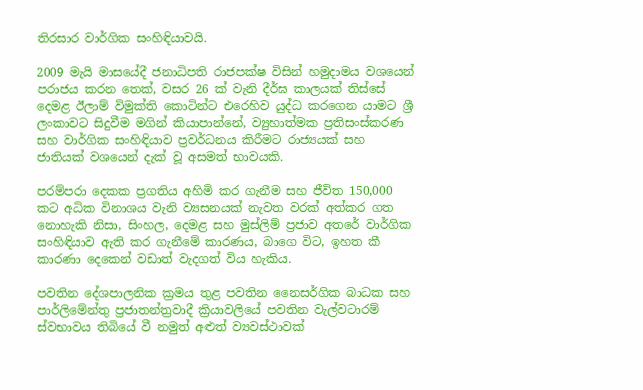තිරසාර වාර්ගික සංහිඳියාවයි.

2009 මැයි මාසයේදී ජනාධිපති රාජපක්ෂ විසින් හමුදාමය වශයෙන් පරාජය කරන තෙක්, වසර 26 ක් වැනි දීර්ඝ කාලයක් තිස්සේ දෙමළ ඊලාම් විමුක්ති කොටින්ට එරෙහිව යුද්ධ කරගෙන යාමට ශ්‍රී ලංකාවට සිදුවීම මගින් කියාපාන්නේ, ව්‍යුහාත්මක ප්‍රතිසංස්කරණ සහ වාර්ගික සංහිඳියාව ප්‍රවර්ධනය කිරීමට රාජ්‍යයක් සහ ජාතියක් වශයෙන් දැක් වූ අසමත් භාවයකි.

පරම්පරා දෙකක ප්‍රගතිය අහිමි කර ගැනීම සහ ජීවිත 150,000 කට අධික විනාශය වැනි ව්‍යසනයක් නැවත වරක් අත්කර ගත නොහැකි නිසා, සිංහල, දෙමළ සහ මුස්ලිම් ප්‍රජාව අතරේ වාර්ගික සංහිඳියාව ඇති කර ගැනීමේ කාරණය, බාගෙ විට, ඉහත කී කාරණා දෙකෙන් වඩාත් වැදගත් විය හැකිය.

පවතින දේශපාලනික ක්‍රමය තුළ පවතින නෛසර්ගික බාධක සහ පාර්ලිමේන්තු ප්‍රජාතන්ත්‍රවාදී ක්‍රියාවලියේ පවතින වැල්වටාරම් ස්වභාවය තිබියේ වී නමුත් අළුත් ව්‍යවස්ථාවක්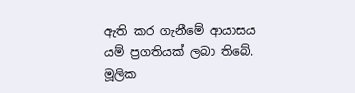ඇති කර ගැනීමේ ආයාසය යම් ප්‍රගතියක් ලබා තිබේ. මූලික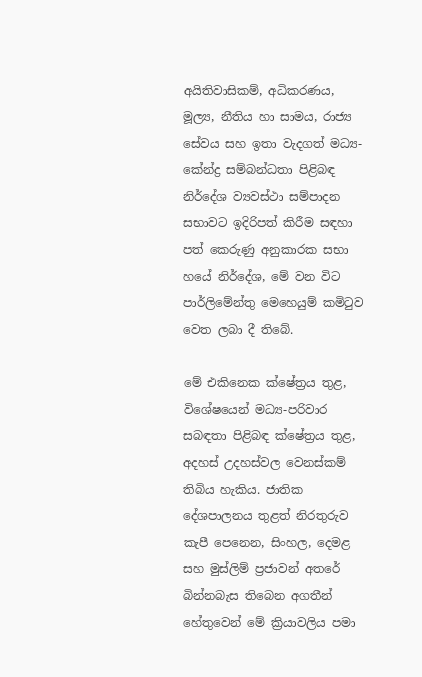අයිතිවාසිකම්, අධිකරණය, මූල්‍ය, නීතිය හා සාමය, රාජ්‍ය සේවය සහ ඉතා වැදගත් මධ්‍ය-කේන්ද්‍ර සම්බන්ධතා පිළිබඳ නිර්දේශ ව්‍යවස්ථා සම්පාදන සභාවට ඉදිරිපත් කිරීම සඳහා පත් කෙරුණු අනුකාරක සභා හයේ නිර්දේශ, මේ වන විට පාර්ලිමේන්තු මෙහෙයුම් කමිටුව වෙත ලබා දී තිබේ.

මේ එකිනෙක ක්ෂේත්‍රය තුළ, විශේෂයෙන් මධ්‍ය-පරිවාර සබඳතා පිළිබඳ ක්ෂේත්‍රය තුළ, අදහස් උදහස්වල වෙනස්කම් තිබිය හැකිය. ජාතික දේශපාලනය තුළත් නිරතුරුව කැපී පෙනෙන, සිංහල, දෙමළ සහ මුස්ලිම් ප්‍රජාවන් අතරේ බින්නබැස තිබෙන අගතීන් හේතුවෙන් මේ ක්‍රියාවලිය පමා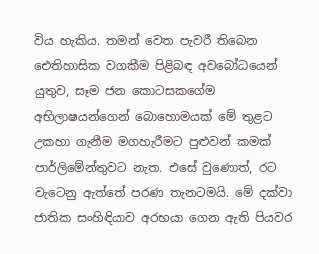විය හැකිය. තමන් වෙත පැවරී තිබෙන ඓතිහාසික වගකීම පිළිබඳ අවබෝධයෙන් යුතුව, සෑම ජන කොටසකගේම අභිලාෂයන්ගෙන් බොහොමයක් මේ තුළට උකහා ගැනීම මගහැරීමට පුළුවන් කමක් පාර්ලිමේන්තුවට නැත. එසේ වුණොත්, රට වැටෙනු ඇත්තේ පරණ තැනටමයි. මේ දක්වා ජාතික සංහිඳියාව අරභයා ගෙන ඇති පියවර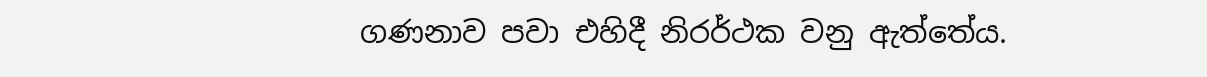ගණනාව පවා එහිදී නිරර්ථක වනු ඇත්තේය.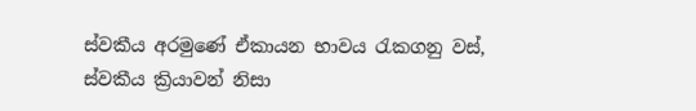ස්වකීය අරමුණේ ඒකායන භාවය රැකගනු වස්, ස්වකීය ක්‍රියාවන් නිසා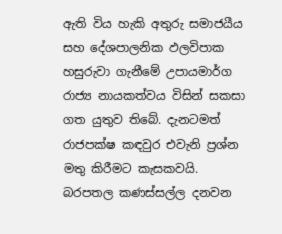ඇති විය හැකි අතුරු සමාජයීය සහ දේශපාලනික ඵලවිපාක හසුරුවා ගැනීමේ උපායමාර්ග රාජ්‍ය නායකත්වය විසින් සකසා ගත යුතුව තිබේ. දැනටමත් රාජපක්ෂ කඳවුර එවැනි ප්‍රශ්න මතු කිරීමට කැසකවයි. බරපතල කණස්සල්ල දනවන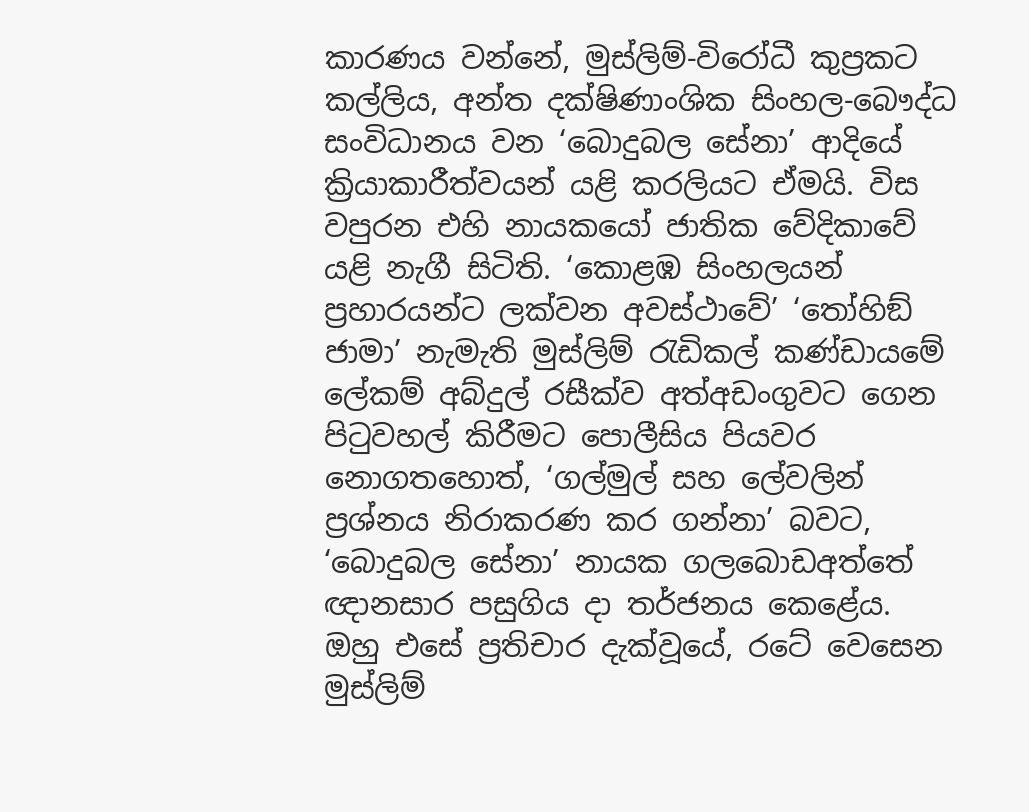කාරණය වන්නේ, මුස්ලිම්-විරෝධී කුප්‍රකට කල්ලිය, අන්ත දක්ෂිණාංශික සිංහල-බෞද්ධ සංවිධානය වන ‘බොදුබල සේනා’ ආදියේ ක්‍රියාකාරීත්වයන් යළි කරලියට ඒමයි. විස වපුරන එහි නායකයෝ ජාතික වේදිකාවේ යළි නැගී සිටිති. ‘කොළඹ සිංහලයන් ප්‍රහාරයන්ට ලක්වන අවස්ථාවේ’ ‘තෝහිඞ් ජාමා’ නැමැති මුස්ලිම් රැඩිකල් කණ්ඩායමේ ලේකම් අබ්දුල් රසීක්ව අත්අඩංගුවට ගෙන පිටුවහල් කිරීමට පොලීසිය පියවර නොගතහොත්, ‘ගල්මුල් සහ ලේවලින් ප්‍රශ්නය නිරාකරණ කර ගන්නා’ බවට, ‘බොදුබල සේනා’ නායක ගලබොඩඅත්තේ ඥානසාර පසුගිය දා තර්ජනය කෙළේය. ඔහු එසේ ප්‍රතිචාර දැක්වූයේ, රටේ වෙසෙන මුස්ලිම්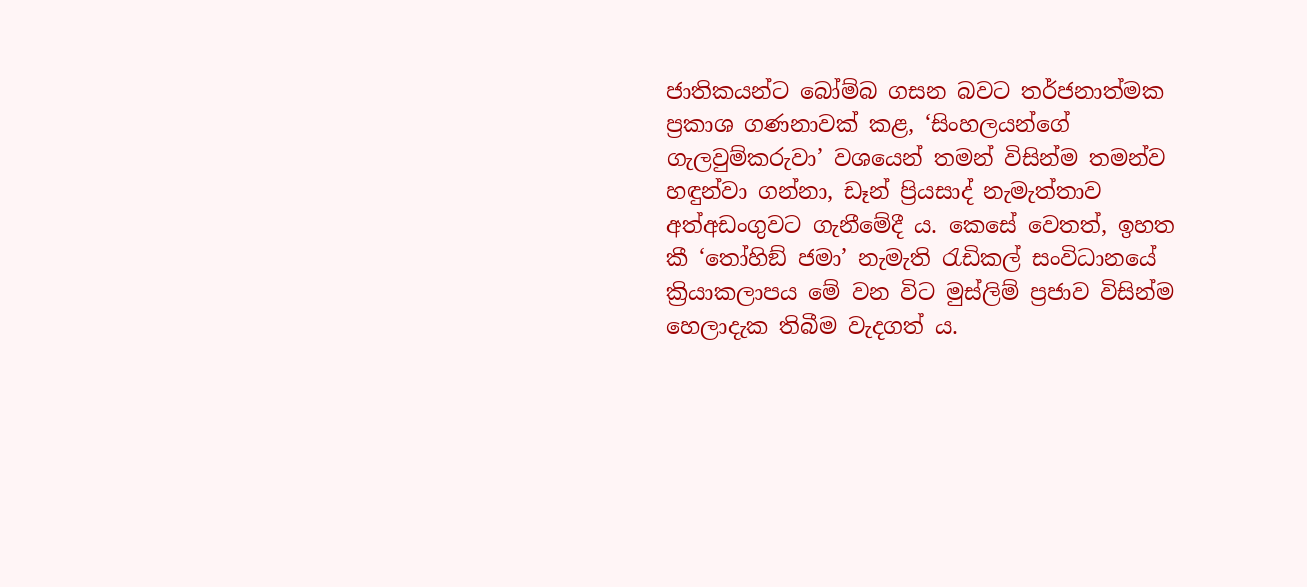ජාතිකයන්ට බෝම්බ ගසන බවට තර්ජනාත්මක ප්‍රකාශ ගණනාවක් කළ, ‘සිංහලයන්ගේ ගැලවුම්කරුවා’ වශයෙන් තමන් විසින්ම තමන්ව හඳුන්වා ගන්නා, ඩෑන් ප්‍රියසාද් නැමැත්තාව අත්අඩංගුවට ගැනීමේදී ය. කෙසේ වෙතත්, ඉහත කී ‘තෝහිඞ් ජමා’ නැමැති රැඩිකල් සංවිධානයේ ක්‍රියාකලාපය මේ වන විට මුස්ලිම් ප්‍රජාව විසින්ම හෙලාදැක තිබීම වැදගත් ය.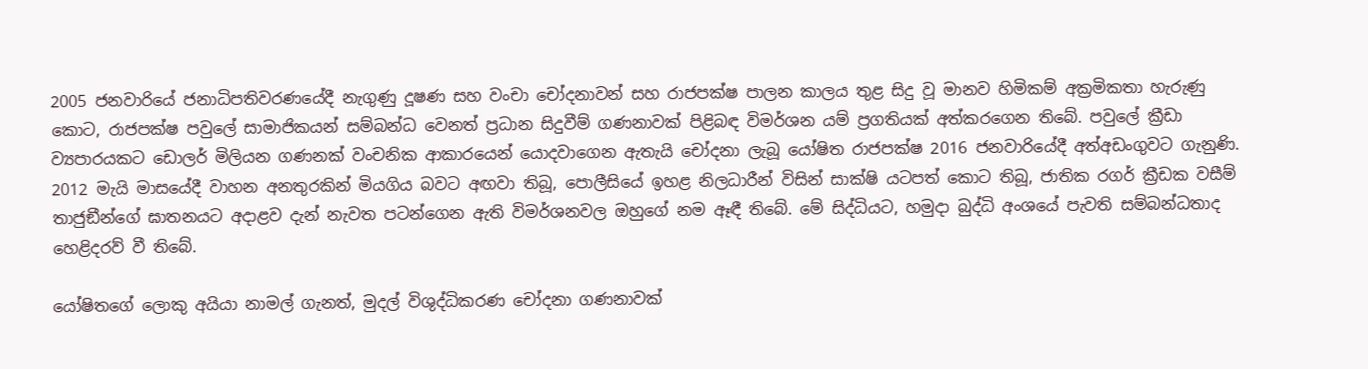2005 ජනවාරියේ ජනාධිපතිවරණයේදී නැගුණු දූෂණ සහ වංචා චෝදනාවන් සහ රාජපක්ෂ පාලන කාලය තුළ සිදු වූ මානව හිමිකම් අක්‍රමිකතා හැරුණු කොට, රාජපක්ෂ පවුලේ සාමාජිකයන් සම්බන්ධ වෙනත් ප්‍රධාන සිදුවීම් ගණනාවක් පිළිබඳ විමර්ශන යම් ප්‍රගතියක් අත්කරගෙන තිබේ. පවුලේ ක්‍රීඩා ව්‍යපාරයකට ඩොලර් මිලියන ගණනක් වංචනික ආකාරයෙන් යොදවාගෙන ඇතැයි චෝදනා ලැබූ යෝෂිත රාජපක්ෂ 2016 ජනවාරියේදී අත්අඩංගුවට ගැනුණි. 2012 මැයි මාසයේදී වාහන අනතුරකින් මියගිය බවට අඟවා තිබූ, පොලීසියේ ඉහළ නිලධාරීන් විසින් සාක්ෂි යටපත් කොට තිබූ, ජාතික රගර් ක්‍රීඩක වසීම් තාජුඞීන්ගේ ඝාතනයට අදාළව දැන් නැවත පටන්ගෙන ඇති විමර්ශනවල ඔහුගේ නම ඈඳී තිබේ. මේ සිද්ධියට, හමුදා බුද්ධි අංශයේ පැවති සම්බන්ධතාද හෙළිදරව් වී තිබේ.

යෝෂිතගේ ලොකු අයියා නාමල් ගැනත්, මුදල් විශුද්ධිකරණ චෝදනා ගණනාවක්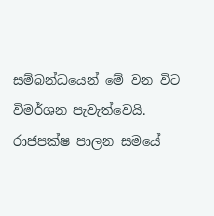සම්බන්ධයෙන් මේ වන විට විමර්ශන පැවැත්වෙයි. රාජපක්ෂ පාලන සමයේ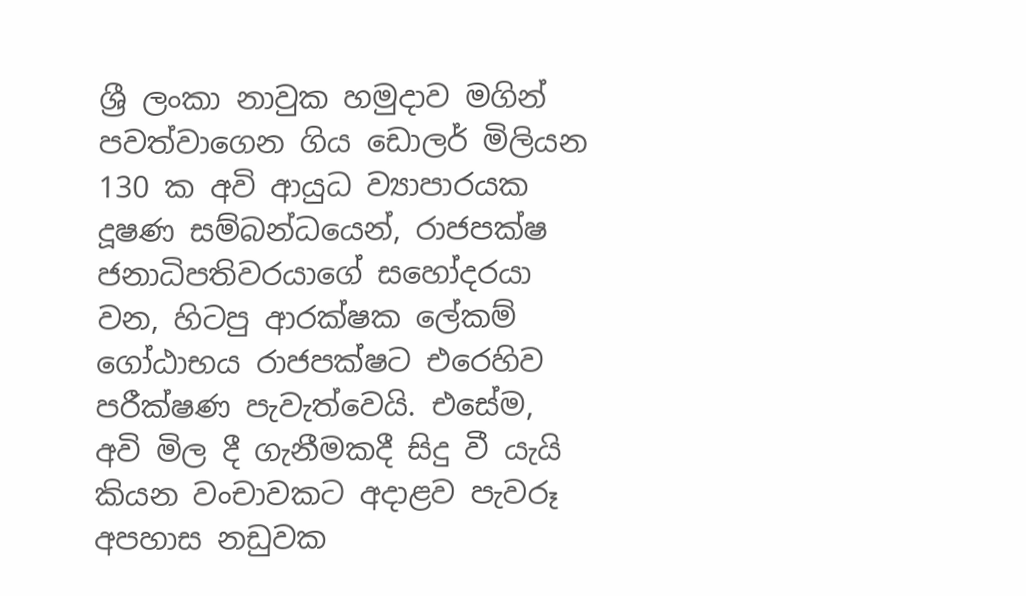ශ්‍රී ලංකා නාවුක හමුදාව මගින් පවත්වාගෙන ගිය ඩොලර් මිලියන 130 ක අවි ආයුධ ව්‍යාපාරයක දූෂණ සම්බන්ධයෙන්, රාජපක්ෂ ජනාධිපතිවරයාගේ සහෝදරයා වන, හිටපු ආරක්ෂක ලේකම් ගෝඨාභය රාජපක්ෂට එරෙහිව පරීක්ෂණ පැවැත්වෙයි. එසේම, අවි මිල දී ගැනීමකදී සිදු වී යැයි කියන වංචාවකට අදාළව පැවරූ අපහාස නඩුවක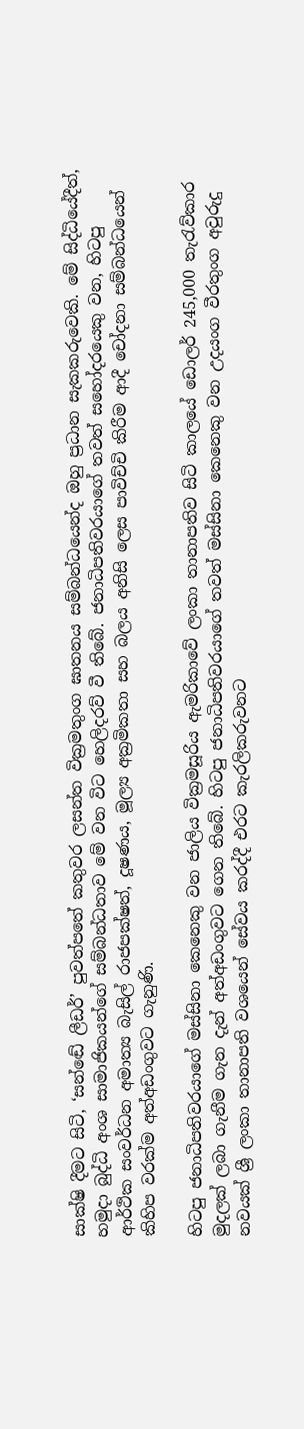සාක්ෂි දීමට සිටි, ‘සන්ඬේ ලීඩර්’ පුවත්පතේ කතුවර ලසන්ත වික්‍රමතුංග ඝාතනය සම්බන්ධයෙන්ද ඔහු ප්‍රධාන සැකකරුවෙකි. මේ සිද්ධියේදීත්, හමුදා බුද්ධි අංශ සාමාජිකයන්ගේ සම්බන්ධතාව මේ වන විට හෙලිදරව් වී තිබේ. ජනාධිපතිවරයාගේ තවත් සහෝදරයෙකු වන, හිටපු ආර්ථික සංවර්ධන අමාත්‍ය බැසිල් රාජපක්ෂත්, දූෂණය, මූල්‍ය අක්‍රමිකතා සහ බලය අනිසි ලෙස පාවිච්චි කිරීම ආදී චෝදනා සම්බන්ධයෙන් කිහිප වරක්ම අත්අඩංගුවට ගැනුණි.

හිටපු ජනාධිපතිවරයාගේ මස්සිනා කෙනෙකු වන ජාලිය වික්‍රමසූරිය ඇමරිකාවේ ලංකා තානාපතිව සිටි කාලයේ ඩොලර් 245,000 තැරැව්කාර මුදලක් ලබා ගැනීම ගැන දැන් අත්අඩංගුවට ගෙන තිබේ. හිටපු ජනාධිපතිවරයාගේ තවත් මස්සිනා කෙනෙකු වන උදයංග වීරතුංග අවුරුදු නවයක් ශ්‍රී ලංකා තානාපති වශයෙන් සේවය කරද්දී එරට කැරලිකරුවනට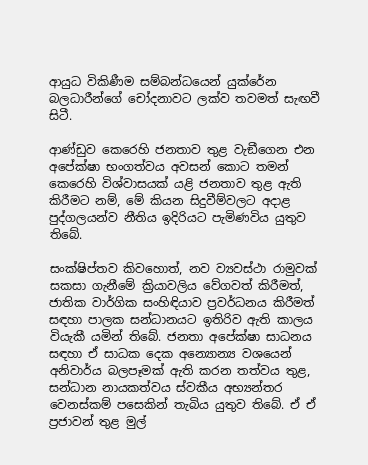ආයුධ විකිණීම සම්බන්ධයෙන් යුක්රේන බලධාරීන්ගේ චෝදනාවට ලක්ව තවමත් සැඟවී සිටී.

ආණ්ඩුව කෙරෙහි ජනතාව තුළ වැඞීගෙන එන අපේක්ෂා භංගත්වය අවසන් කොට තමන් කෙරෙහි විශ්වාසයක් යළි ජනතාව තුළ ඇති කිරීමට නම්, මේ කියන සිදුවීම්වලට අදාළ පුද්ගලයන්ව නීතිය ඉදිරියට පැමිණවිය යුතුව තිබේ.

සංක්ෂිප්තව කිවහොත්, නව ව්‍යවස්ථා රාමුවක් සකසා ගැනීමේ ක්‍රියාවලිය වේගවත් කිරීමත්, ජාතික වාර්ගික සංහිඳියාව ප්‍රවර්ධනය කිරීමත් සඳහා පාලක සන්ධානයට ඉතිරිව ඇති කාලය වියැකී යමින් තිබේ. ජනතා අපේක්ෂා සාධනය සඳහා ඒ සාධක දෙක අන්‍යොන්‍ය වශයෙන් අනිවාර්ය බලපෑමක් ඇති කරන තත්වය තුළ, සන්ධාන නායකත්වය ස්වකීය අභ්‍යන්තර වෙනස්කම් පසෙකින් තැබිය යුතුව තිබේ. ඒ ඒ ප්‍රජාවන් තුළ මුල්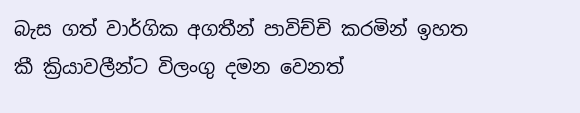බැස ගත් වාර්ගික අගතීන් පාවිච්චි කරමින් ඉහත කී ක්‍රියාවලීන්ට විලංගු දමන වෙනත්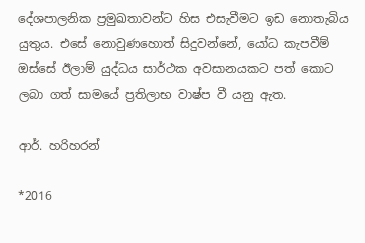දේශපාලනික ප්‍රමුඛතාවන්ට හිස එසැවීමට ඉඩ නොතැබිය යුතුය. එසේ නොවුණහොත් සිදුවන්නේ, යෝධ කැපවීම් ඔස්සේ ඊලාම් යුද්ධය සාර්ථක අවසානයකට පත් කොට ලබා ගත් සාමයේ ප්‍රතිලාභ වාෂ්ප වී යනු ඇත.

ආර්. හරිහරන්

*2016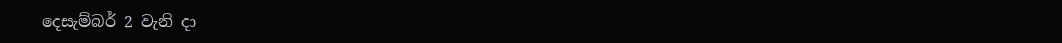දෙසැම්බර් 2 වැනි දා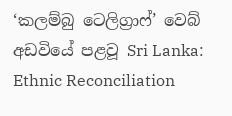‘කලම්බු ටෙලිග්‍රාෆ්’ වෙබ් අඩවියේ පළවූ Sri Lanka: Ethnic Reconciliation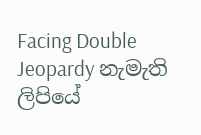Facing Double Jeopardy නැමැති ලිපියේ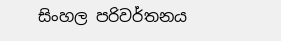සිංහල පරිවර්තනය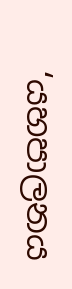‘යහපාලනය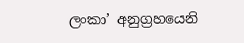ලංකා’ අනුග්‍රහයෙනි